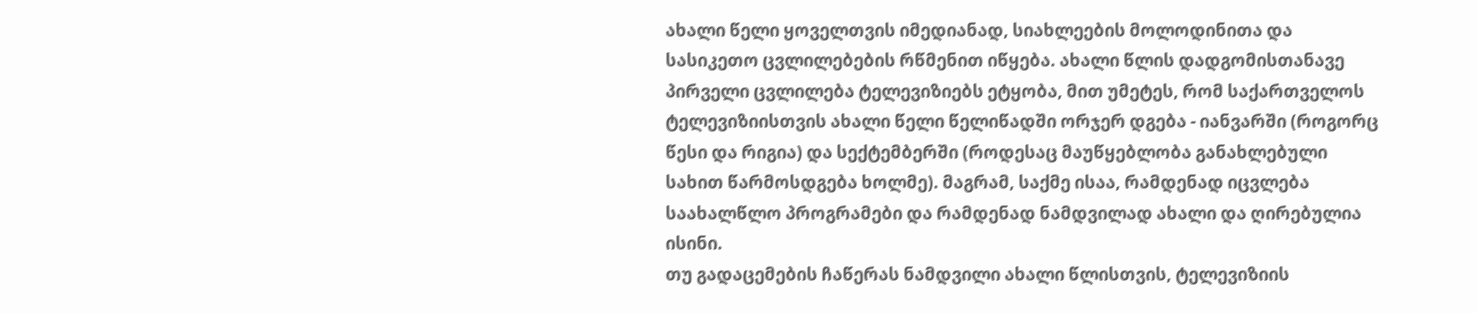ახალი წელი ყოველთვის იმედიანად, სიახლეების მოლოდინითა და სასიკეთო ცვლილებების რწმენით იწყება. ახალი წლის დადგომისთანავე პირველი ცვლილება ტელევიზიებს ეტყობა, მით უმეტეს, რომ საქართველოს ტელევიზიისთვის ახალი წელი წელიწადში ორჯერ დგება - იანვარში (როგორც წესი და რიგია) და სექტემბერში (როდესაც მაუწყებლობა განახლებული სახით წარმოსდგება ხოლმე). მაგრამ, საქმე ისაა, რამდენად იცვლება საახალწლო პროგრამები და რამდენად ნამდვილად ახალი და ღირებულია ისინი.
თუ გადაცემების ჩაწერას ნამდვილი ახალი წლისთვის, ტელევიზიის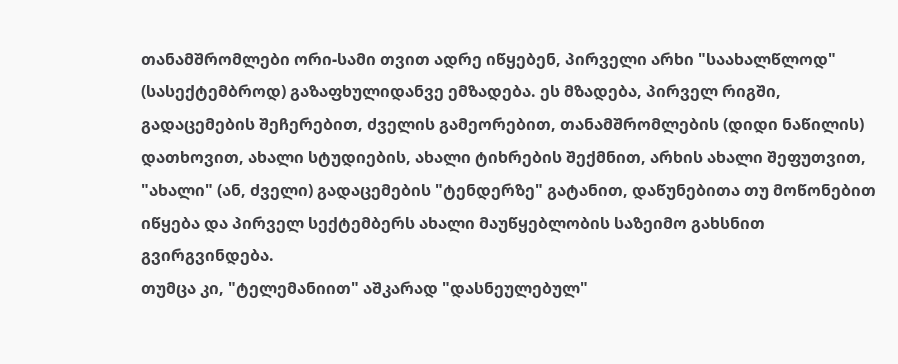თანამშრომლები ორი-სამი თვით ადრე იწყებენ, პირველი არხი "საახალწლოდ" (სასექტემბროდ) გაზაფხულიდანვე ემზადება. ეს მზადება, პირველ რიგში, გადაცემების შეჩერებით, ძველის გამეორებით, თანამშრომლების (დიდი ნაწილის) დათხოვით, ახალი სტუდიების, ახალი ტიხრების შექმნით, არხის ახალი შეფუთვით, "ახალი" (ან, ძველი) გადაცემების "ტენდერზე" გატანით, დაწუნებითა თუ მოწონებით იწყება და პირველ სექტემბერს ახალი მაუწყებლობის საზეიმო გახსნით გვირგვინდება.
თუმცა კი, "ტელემანიით" აშკარად "დასნეულებულ"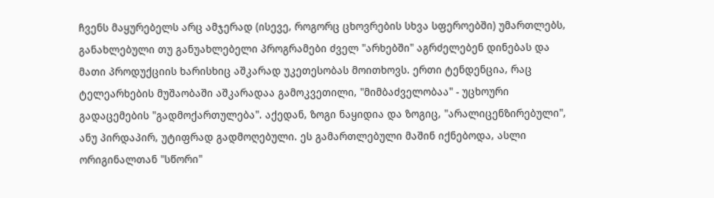ჩვენს მაყურებელს არც ამჯერად (ისევე, როგორც ცხოვრების სხვა სფეროებში) უმართლებს, განახლებული თუ განუახლებელი პროგრამები ძველ "არხებში" აგრძელებენ დინებას და მათი პროდუქციის ხარისხიც აშკარად უკეთესობას მოითხოვს. ერთი ტენდენცია, რაც ტელეარხების მუშაობაში აშკარადაა გამოკვეთილი, "მიმბაძველობაა" - უცხოური გადაცემების "გადმოქართულება". აქედან, ზოგი ნაყიდია და ზოგიც, "არალიცენზირებული", ანუ პირდაპირ, უტიფრად გადმოღებული. ეს გამართლებული მაშინ იქნებოდა, ასლი ორიგინალთან "სწორი"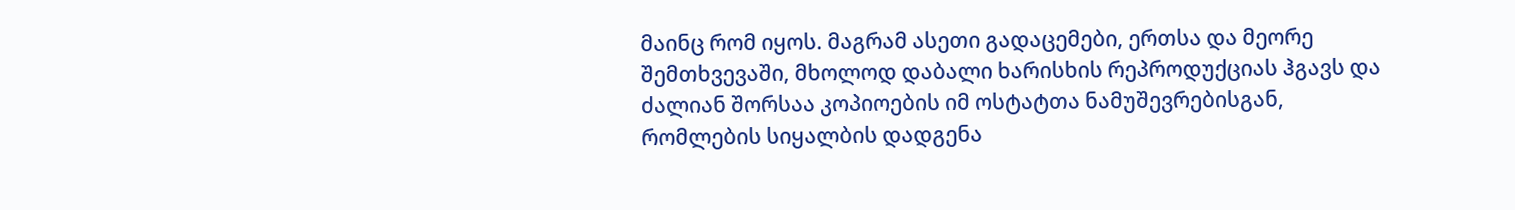მაინც რომ იყოს. მაგრამ ასეთი გადაცემები, ერთსა და მეორე შემთხვევაში, მხოლოდ დაბალი ხარისხის რეპროდუქციას ჰგავს და ძალიან შორსაა კოპიოების იმ ოსტატთა ნამუშევრებისგან, რომლების სიყალბის დადგენა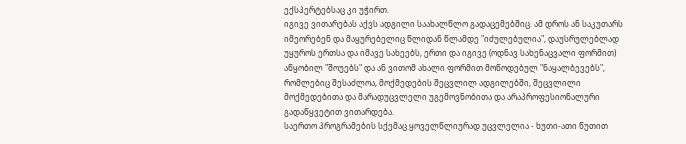ექსპერტებსაც კი უჭირთ.
იგივე ვითარებას აქვს ადგილი საახალწლო გადაცემებშიც. ამ დროს ან საკუთარს იმეორებენ და მაყურებელიც წლიდან წლამდე "იძულებულია", დაუსრულებლად უყუროს ერთსა და იმავე სახეებს, ერთი და იგივე (ოდნავ სახენაცვალი ფორმით) აწყობილ "შოუებს" და ან ვითომ ახალი ფორმით მოწოდებულ "ნაყალბევებს", რომლებიც შესაძლოა, მოქმედების შეცვლილ ადგილებში, შეცვლილი მოქმედებითა და მარადუცვლელი უგემოვნობითა და არაპროფესიონალური გადაწყვეტით ვითარდება.
საერთო პროგრამების სქემაც ყოველწლიურად უცვლელია - ხუთი-ათი წუთით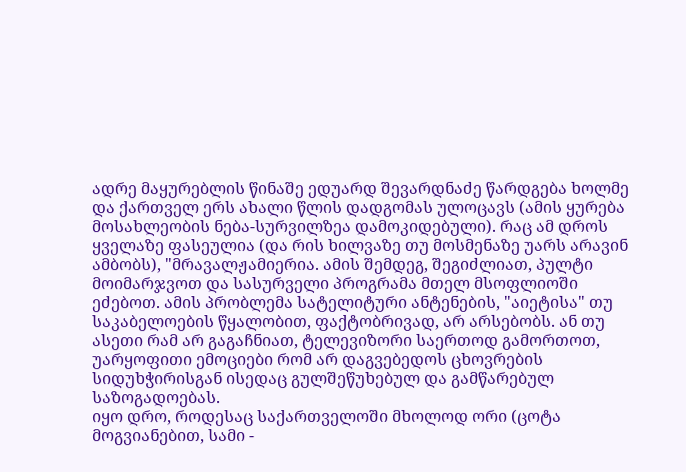ადრე მაყურებლის წინაშე ედუარდ შევარდნაძე წარდგება ხოლმე და ქართველ ერს ახალი წლის დადგომას ულოცავს (ამის ყურება მოსახლეობის ნება-სურვილზეა დამოკიდებული). რაც ამ დროს ყველაზე ფასეულია (და რის ხილვაზე თუ მოსმენაზე უარს არავინ ამბობს), "მრავალჟამიერია. ამის შემდეგ, შეგიძლიათ, პულტი მოიმარჯვოთ და სასურველი პროგრამა მთელ მსოფლიოში ეძებოთ. ამის პრობლემა სატელიტური ანტენების, "აიეტისა" თუ საკაბელოების წყალობით, ფაქტობრივად, არ არსებობს. ან თუ ასეთი რამ არ გაგაჩნიათ, ტელევიზორი საერთოდ გამორთოთ, უარყოფითი ემოციები რომ არ დაგვებედოს ცხოვრების სიდუხჭირისგან ისედაც გულშეწუხებულ და გამწარებულ საზოგადოებას.
იყო დრო, როდესაც საქართველოში მხოლოდ ორი (ცოტა მოგვიანებით, სამი -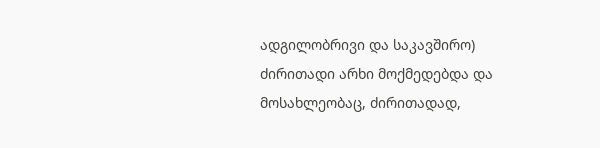ადგილობრივი და საკავშირო) ძირითადი არხი მოქმედებდა და მოსახლეობაც, ძირითადად,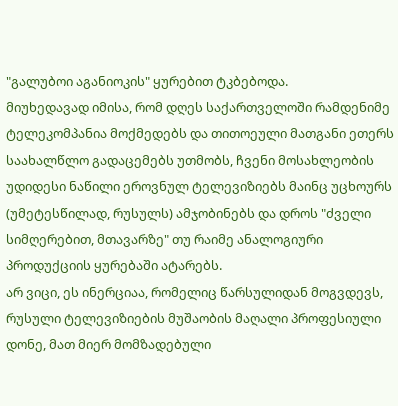"გალუბოი აგანიოკის" ყურებით ტკბებოდა.
მიუხედავად იმისა, რომ დღეს საქართველოში რამდენიმე ტელეკომპანია მოქმედებს და თითოეული მათგანი ეთერს საახალწლო გადაცემებს უთმობს, ჩვენი მოსახლეობის უდიდესი ნაწილი ეროვნულ ტელევიზიებს მაინც უცხოურს (უმეტესწილად, რუსულს) ამჯობინებს და დროს "ძველი სიმღერებით, მთავარზე" თუ რაიმე ანალოგიური პროდუქციის ყურებაში ატარებს.
არ ვიცი, ეს ინერციაა, რომელიც წარსულიდან მოგვდევს, რუსული ტელევიზიების მუშაობის მაღალი პროფესიული დონე, მათ მიერ მომზადებული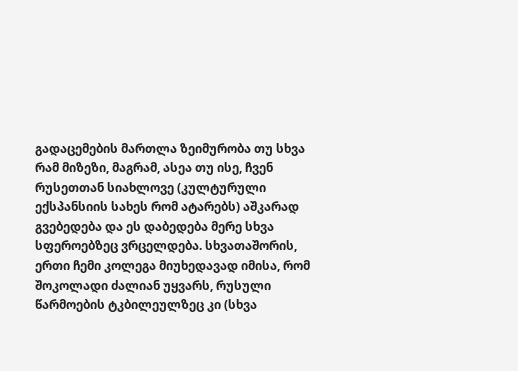გადაცემების მართლა ზეიმურობა თუ სხვა რამ მიზეზი, მაგრამ, ასეა თუ ისე, ჩვენ რუსეთთან სიახლოვე (კულტურული ექსპანსიის სახეს რომ ატარებს) აშკარად გვებედება და ეს დაბედება მერე სხვა სფეროებზეც ვრცელდება. სხვათაშორის, ერთი ჩემი კოლეგა მიუხედავად იმისა, რომ შოკოლადი ძალიან უყვარს, რუსული წარმოების ტკბილეულზეც კი (სხვა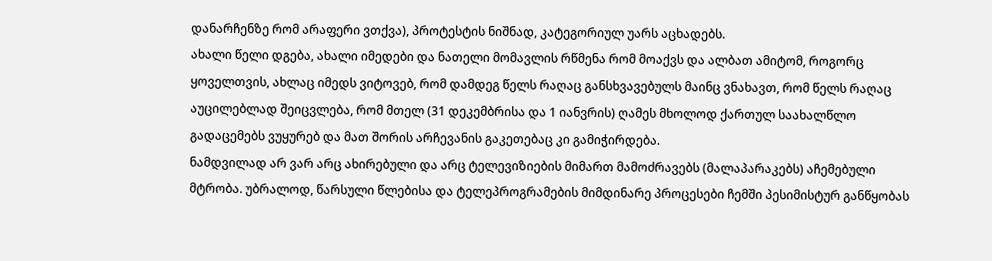დანარჩენზე რომ არაფერი ვთქვა), პროტესტის ნიშნად, კატეგორიულ უარს აცხადებს.
ახალი წელი დგება, ახალი იმედები და ნათელი მომავლის რწმენა რომ მოაქვს და ალბათ ამიტომ, როგორც ყოველთვის, ახლაც იმედს ვიტოვებ, რომ დამდეგ წელს რაღაც განსხვავებულს მაინც ვნახავთ, რომ წელს რაღაც აუცილებლად შეიცვლება, რომ მთელ (31 დეკემბრისა და 1 იანვრის) ღამეს მხოლოდ ქართულ საახალწლო გადაცემებს ვუყურებ და მათ შორის არჩევანის გაკეთებაც კი გამიჭირდება.
ნამდვილად არ ვარ არც ახირებული და არც ტელევიზიების მიმართ მამოძრავებს (მალაპარაკებს) აჩემებული მტრობა. უბრალოდ, წარსული წლებისა და ტელეპროგრამების მიმდინარე პროცესები ჩემში პესიმისტურ განწყობას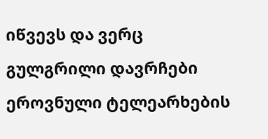იწვევს და ვერც გულგრილი დავრჩები ეროვნული ტელეარხების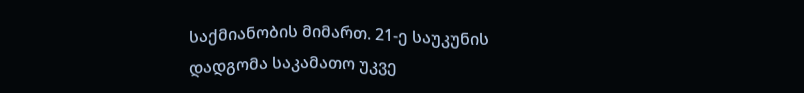საქმიანობის მიმართ. 21-ე საუკუნის დადგომა საკამათო უკვე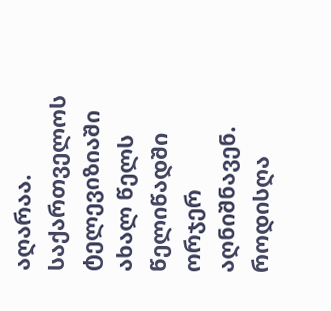აღარაა. საქართველოს ტელევიზიაში ახალ წელს წელიწადში ორჯერ აღნიშნავენ. როდისღა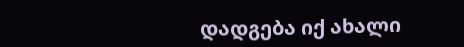დადგება იქ ახალი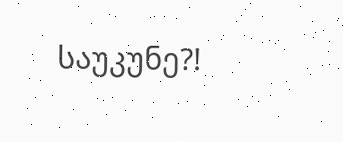საუკუნე?!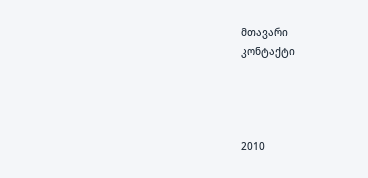მთავარი
კონტაქტი




2010